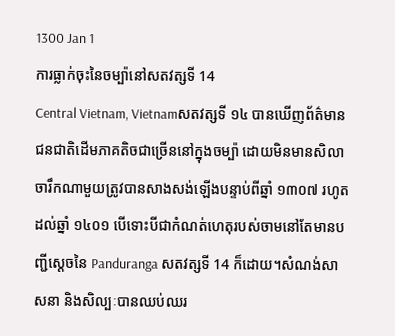1300 Jan 1
ការធ្លាក់ចុះនៃចម្ប៉ានៅសតវត្សទី 14
Central Vietnam, Vietnamសតវត្សទី ១៤ បានឃើញព័ត៌មានជនជាតិដើមភាគតិចជាច្រើននៅក្នុងចម្ប៉ា ដោយមិនមានសិលាចារឹកណាមួយត្រូវបានសាងសង់ឡើងបន្ទាប់ពីឆ្នាំ ១៣០៧ រហូតដល់ឆ្នាំ ១៤០១ បើទោះបីជាកំណត់ហេតុរបស់ចាមនៅតែមានបញ្ជីស្តេចនៃ Panduranga សតវត្សទី 14 ក៏ដោយ។សំណង់សាសនា និងសិល្បៈបានឈប់ឈរ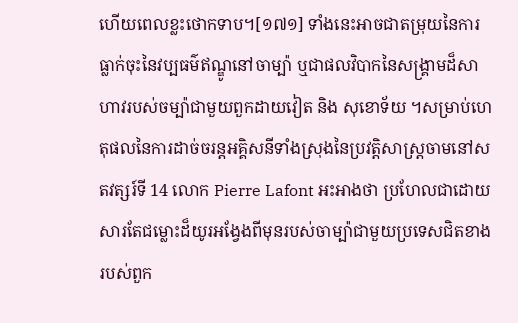ហើយពេលខ្លះថោកទាប។[១៧១] ទាំងនេះអាចជាតម្រុយនៃការធ្លាក់ចុះនៃវប្បធម៌ឥណ្ឌូនៅចាម្ប៉ា ឬជាផលវិបាកនៃសង្រ្គាមដ៏សាហាវរបស់ចម្ប៉ាជាមួយពួកដាយវៀត និង សុខោទ័យ ។សម្រាប់ហេតុផលនៃការដាច់ចរន្តអគ្គិសនីទាំងស្រុងនៃប្រវត្តិសាស្ត្រចាមនៅសតវត្សរ៍ទី 14 លោក Pierre Lafont អះអាងថា ប្រហែលជាដោយសារតែជម្លោះដ៏យូរអង្វែងពីមុនរបស់ចាម្ប៉ាជាមួយប្រទេសជិតខាងរបស់ពួក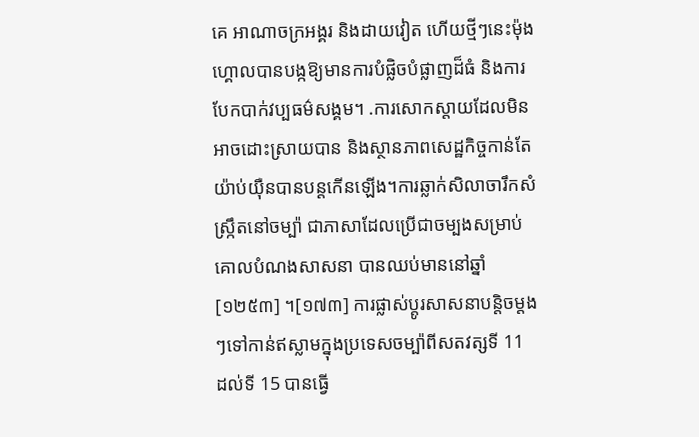គេ អាណាចក្រអង្គរ និងដាយវៀត ហើយថ្មីៗនេះម៉ុងហ្គោលបានបង្កឱ្យមានការបំផ្លិចបំផ្លាញដ៏ធំ និងការបែកបាក់វប្បធម៌សង្គម។ .ការសោកស្តាយដែលមិនអាចដោះស្រាយបាន និងស្ថានភាពសេដ្ឋកិច្ចកាន់តែយ៉ាប់យ៉ឺនបានបន្តកើនឡើង។ការឆ្លាក់សិលាចារឹកសំស្រ្កឹតនៅចម្ប៉ា ជាភាសាដែលប្រើជាចម្បងសម្រាប់គោលបំណងសាសនា បានឈប់មាននៅឆ្នាំ [១២៥៣] ។[១៧៣] ការផ្លាស់ប្តូរសាសនាបន្តិចម្តងៗទៅកាន់ឥស្លាមក្នុងប្រទេសចម្ប៉ាពីសតវត្សទី 11 ដល់ទី 15 បានធ្វើ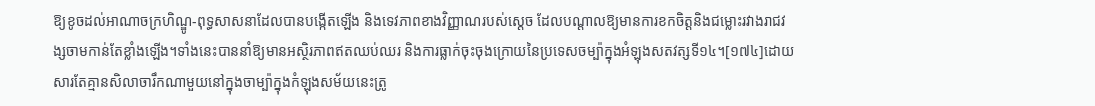ឱ្យខូចដល់អាណាចក្រហិណ្ឌូ-ពុទ្ធសាសនាដែលបានបង្កើតឡើង និងទេវភាពខាងវិញ្ញាណរបស់ស្តេច ដែលបណ្តាលឱ្យមានការខកចិត្តនិងជម្លោះរវាងរាជវង្សចាមកាន់តែខ្លាំងឡើង។ទាំងនេះបាននាំឱ្យមានអស្ថិរភាពឥតឈប់ឈរ និងការធ្លាក់ចុះចុងក្រោយនៃប្រទេសចម្ប៉ាក្នុងអំឡុងសតវត្សទី១៤។[១៧៤]ដោយសារតែគ្មានសិលាចារឹកណាមួយនៅក្នុងចាម្ប៉ាក្នុងកំឡុងសម័យនេះត្រូ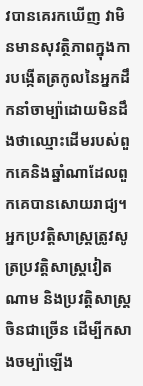វបានគេរកឃើញ វាមិនមានសុវត្ថិភាពក្នុងការបង្កើតត្រកូលនៃអ្នកដឹកនាំចាម្ប៉ាដោយមិនដឹងថាឈ្មោះដើមរបស់ពួកគេនិងឆ្នាំណាដែលពួកគេបានសោយរាជ្យ។អ្នកប្រវត្ដិសាស្រ្ដត្រូវសូត្រប្រវត្តិសាស្ត្រវៀតណាម និងប្រវត្ដិសាស្រ្ដចិនជាច្រើន ដើម្បីកសាងចម្ប៉ាឡើង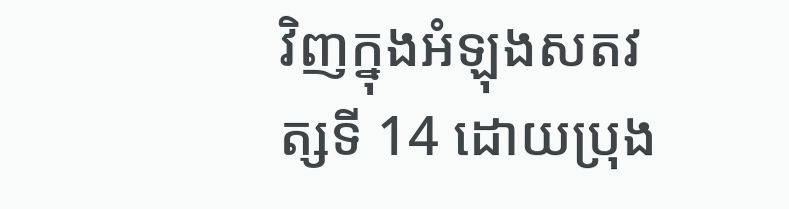វិញក្នុងអំឡុងសតវត្សទី 14 ដោយប្រុង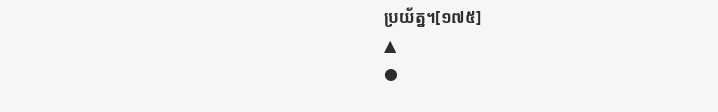ប្រយ័ត្ន។[១៧៥]
▲
●